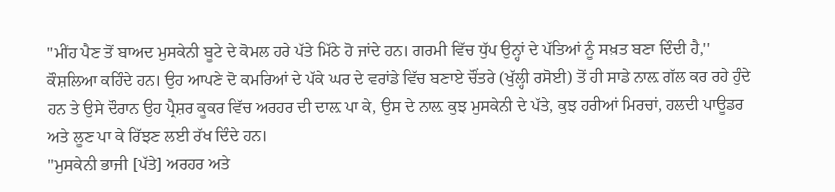''ਮੀਂਹ ਪੈਣ ਤੋਂ ਬਾਅਦ ਮੁਸਕੇਨੀ ਬੂਟੇ ਦੇ ਕੋਮਲ ਹਰੇ ਪੱਤੇ ਮਿੱਠੇ ਹੋ ਜਾਂਦੇ ਹਨ। ਗਰਮੀ ਵਿੱਚ ਧੁੱਪ ਉਨ੍ਹਾਂ ਦੇ ਪੱਤਿਆਂ ਨੂੰ ਸਖ਼ਤ ਬਣਾ ਦਿੰਦੀ ਹੈ,'' ਕੌਸ਼ਲਿਆ ਕਹਿੰਦੇ ਹਨ। ਉਹ ਆਪਣੇ ਦੋ ਕਮਰਿਆਂ ਦੇ ਪੱਕੇ ਘਰ ਦੇ ਵਰਾਂਡੇ ਵਿੱਚ ਬਣਾਏ ਚੌਂਤਰੇ (ਖੁੱਲ੍ਹੀ ਰਸੋਈ) ਤੋਂ ਹੀ ਸਾਡੇ ਨਾਲ਼ ਗੱਲ ਕਰ ਰਹੇ ਹੁੰਦੇ ਹਨ ਤੇ ਉਸੇ ਦੌਰਾਨ ਉਹ ਪ੍ਰੈਸ਼ਰ ਕੂਕਰ ਵਿੱਚ ਅਰਹਰ ਦੀ ਦਾਲ਼ ਪਾ ਕੇ, ਉਸ ਦੇ ਨਾਲ਼ ਕੁਝ ਮੁਸਕੇਨੀ ਦੇ ਪੱਤੇ, ਕੁਝ ਹਰੀਆਂ ਮਿਰਚਾਂ, ਹਲਦੀ ਪਾਊਡਰ ਅਤੇ ਲੂਣ ਪਾ ਕੇ ਰਿੱਝਣ ਲਈ ਰੱਖ ਦਿੰਦੇ ਹਨ।
''ਮੁਸਕੇਨੀ ਭਾਜੀ [ਪੱਤੇ] ਅਰਹਰ ਅਤੇ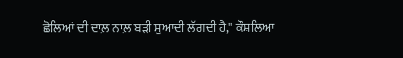ਛੋਲਿਆਂ ਦੀ ਦਾਲ਼ ਨਾਲ਼ ਬੜੀ ਸੁਆਦੀ ਲੱਗਦੀ ਹੈ,'' ਕੌਸ਼ਲਿਆ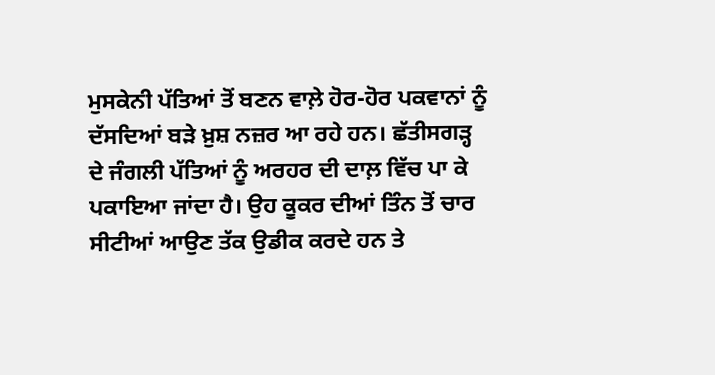ਮੁਸਕੇਨੀ ਪੱਤਿਆਂ ਤੋਂ ਬਣਨ ਵਾਲ਼ੇ ਹੋਰ-ਹੋਰ ਪਕਵਾਨਾਂ ਨੂੰ ਦੱਸਦਿਆਂ ਬੜੇ ਖ਼ੁਸ਼ ਨਜ਼ਰ ਆ ਰਹੇ ਹਨ। ਛੱਤੀਸਗੜ੍ਹ ਦੇ ਜੰਗਲੀ ਪੱਤਿਆਂ ਨੂੰ ਅਰਹਰ ਦੀ ਦਾਲ਼ ਵਿੱਚ ਪਾ ਕੇ ਪਕਾਇਆ ਜਾਂਦਾ ਹੈ। ਉਹ ਕੂਕਰ ਦੀਆਂ ਤਿੰਨ ਤੋਂ ਚਾਰ ਸੀਟੀਆਂ ਆਉਣ ਤੱਕ ਉਡੀਕ ਕਰਦੇ ਹਨ ਤੇ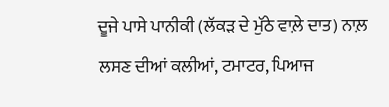ਦੂਜੇ ਪਾਸੇ ਪਾਨੀਕੀ (ਲੱਕੜ ਦੇ ਮੁੱਠੇ ਵਾਲ਼ੇ ਦਾਤ) ਨਾਲ਼ ਲਸਣ ਦੀਆਂ ਕਲੀਆਂ, ਟਮਾਟਰ, ਪਿਆਜ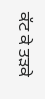ਕੱਟ ਕੇ ਤੜਕੇ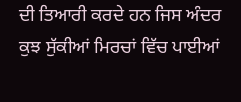ਦੀ ਤਿਆਰੀ ਕਰਦੇ ਹਨ ਜਿਸ ਅੰਦਰ ਕੁਝ ਸੁੱਕੀਆਂ ਮਿਰਚਾਂ ਵਿੱਚ ਪਾਈਆਂ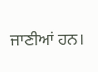ਜਾਣੀਆਂ ਹਨ।